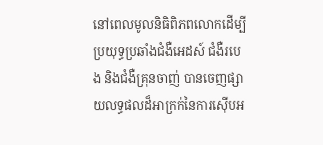នៅពេលមូលនិធិពិភពលោកដើម្បីប្រយុទ្ធប្រឆាំងជំងឺអេដស៍ ជំងឺរបេង និងជំងឺគ្រុនចាញ់ បានចេញផ្សាយលទ្ធផលដ៏អាក្រក់នៃការស៊ើបអ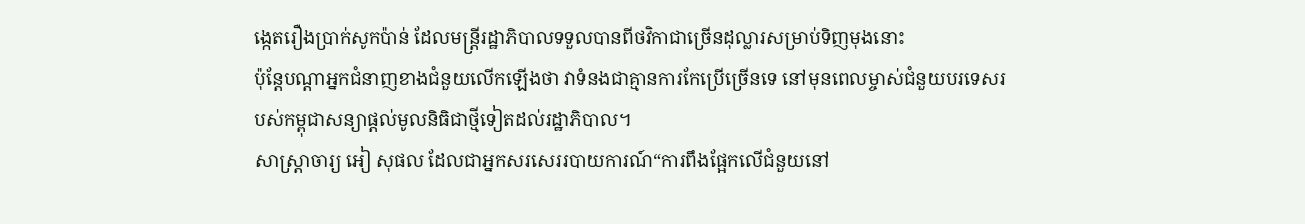ង្កេតរឿងប្រាក់សូកប៉ាន់ ដែលមន្ត្រីរដ្ឋាភិបាលទទួលបានពីថវិកាជាច្រើនដុល្លារសម្រាប់ទិញមុងនោះ
ប៉ុន្តែបណ្ដាអ្នកជំនាញខាងជំនួយលើកឡើងថា វាទំនងជាគ្មានការកែប្រើច្រើនទេ នៅមុនពេលម្ចាស់ជំនួយបរទេសរបស់កម្ពុជាសន្យាផ្ដល់មូលនិធិជាថ្មីទៀតដល់រដ្ឋាភិបាល។
សាស្ត្រាចារ្យ អៀ សុផល ដែលជាអ្នកសរសេររបាយការណ៍“ការពឹងផ្អែកលើជំនួយនៅ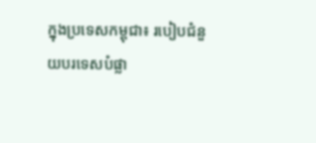ក្នុងប្រទេសកម្ពុជា៖ របៀបជំនួយបរទេសបំផ្លា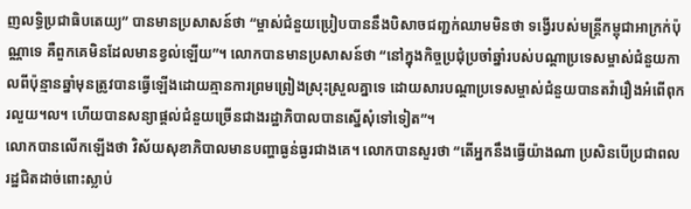ញលទ្ធិប្រជាធិបតេយ្យ” បានមានប្រសាសន៍ថា “ម្ចាស់ជំនួយប្រៀបបាននឹងបិសាចជញ្ជក់ឈាមមិនថា ទង្វើរបស់មន្ត្រីកម្ពុជាអាក្រក់ប៉ុណ្ណាទេ គឺពួកគេមិនដែលមានខ្វល់ឡើយ”។ លោកបានមានប្រសាសន៍ថា “នៅក្នុងកិច្ចប្រជុំប្រចាំឆ្នាំរបស់បណ្ដាប្រទេសម្ចាស់ជំនួយកាលពីប៉ុន្មានឆ្នាំមុនត្រូវបានធ្វើឡើងដោយគ្មានការព្រមព្រៀងស្រុះស្រួលគ្នាទេ ដោយសារបណ្ដាប្រទេសម្ចាស់ជំនួយបានតវ៉ារឿងអំពើពុករលួយ។ល។ ហើយបានសន្យាផ្ដល់ជំនួយច្រើនជាងរដ្ឋាភិបាលបានស្នើសុំទៅទៀត”។
លោកបានលើកឡើងថា វិស័យសុខាភិបាលមានបញ្ហាធ្ងន់ធ្ងរជាងគេ។ លោកបានសួរថា “តើអ្នកនឹងធ្វើយ៉ាងណា ប្រសិនបើប្រជាពលរដ្ឋជិតដាច់ពោះស្លាប់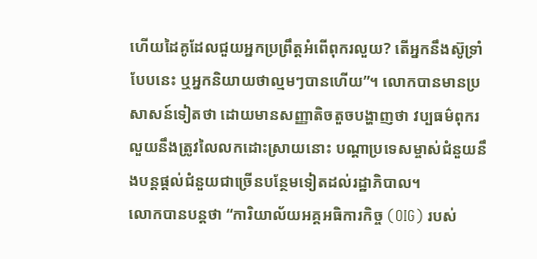ហើយដៃគូដែលជួយអ្នកប្រព្រឹត្តអំពើពុករលួយ? តើអ្នកនឹងស៊ូទ្រាំបែបនេះ ឬអ្នកនិយាយថាល្មមៗបានហើយ”។ លោកបានមានប្រសាសន៍ទៀតថា ដោយមានសញ្ញាតិចតួចបង្ហាញថា វប្បធម៌ពុករលួយនឹងត្រូវលៃលកដោះស្រាយនោះ បណ្ដាប្រទេសម្ចាស់ជំនួយនឹងបន្តផ្ដល់ជំនួយជាច្រើនបន្ថែមទៀតដល់រដ្ឋាភិបាល។
លោកបានបន្តថា “ការិយាល័យអគ្គអធិការកិច្ច (OIG) របស់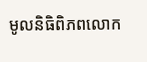មូលនិធិពិភពលោក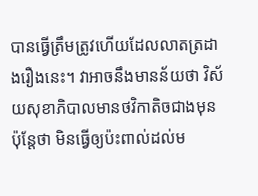បានធ្វើត្រឹមត្រូវហើយដែលលាតត្រដាងរឿងនេះ។ វាអាចនឹងមានន័យថា វិស័យសុខាភិបាលមានថវិកាតិចជាងមុន ប៉ុន្តែថា មិនធ្វើឲ្យប៉ះពាល់ដល់ម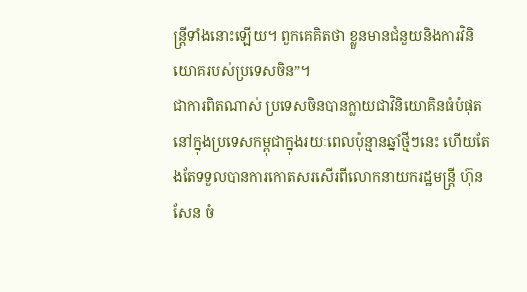ន្ត្រីទាំងនោះឡើយ។ ពួកគេគិតថា ខ្លួនមានជំនួយនិងការវិនិយោគរបស់ប្រទេសចិន”។
ជាការពិតណាស់ ប្រទេសចិនបានក្លាយជាវិនិយោគិនធំបំផុតនៅក្នុងប្រទេសកម្ពុជាក្នុងរយៈពេលប៉ុន្មានឆ្នាំថ្មីៗនេះ ហើយតែងតែទទួលបានការកោតសរសើរពីលោកនាយករដ្ឋមន្ត្រី ហ៊ុន សែន ចំ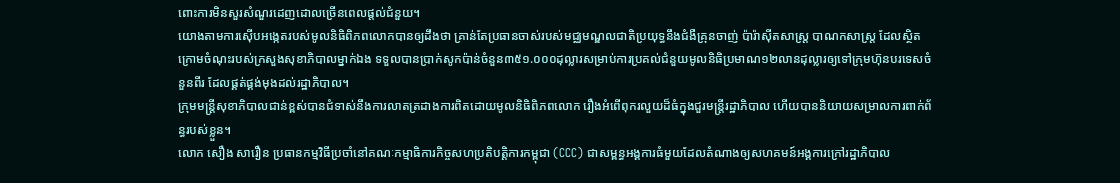ពោះការមិនសួរសំណួរដេញដោលច្រើនពេលផ្ដល់ជំនួយ។
យោងតាមការស៊ើបអង្កេតរបស់មូលនិធិពិភពលោកបានឲ្យដឹងថា គ្រាន់តែប្រធានចាស់របស់មជ្ឈមណ្ឌលជាតិប្រយុទ្ធនឹងជំងឺគ្រុនចាញ់ ប៉ារ៉ាស៊ីតសាស្ត្រ បាណកសាស្ត្រ ដែលស្ថិតក្រោមចំណុះរបស់ក្រសួងសុខាភិបាលម្នាក់ឯង ទទួលបានប្រាក់សូកប៉ាន់ចំនួន៣៥១.០០០ដុល្លារសម្រាប់ការប្រគល់ជំនួយមូលនិធិប្រមាណ១២លានដុល្លារឲ្យទៅក្រុមហ៊ុនបរទេសចំនួនពីរ ដែលផ្គត់ផ្គង់មុងដល់រដ្ឋាភិបាល។
ក្រុមមន្ត្រីសុខាភិបាលជាន់ខ្ពស់បានជំទាស់នឹងការលាតត្រដាងការពិតដោយមូលនិធិពិភពលោក រឿងអំពើពុករលួយដ៏ធំក្នុងជួរមន្ត្រីរដ្ឋាភិបាល ហើយបាននិយាយសម្រាលការពាក់ព័ន្ធរបស់ខ្លួន។
លោក សឿង សារឿន ប្រធានកម្មវិធីប្រចាំនៅគណៈកម្មាធិការកិច្ចសហប្រតិបត្តិការកម្ពុជា (CCC) ជាសម្ពន្ធអង្គការធំមួយដែលតំណាងឲ្យសហគមន៍អង្គការក្រៅរដ្ឋាភិបាល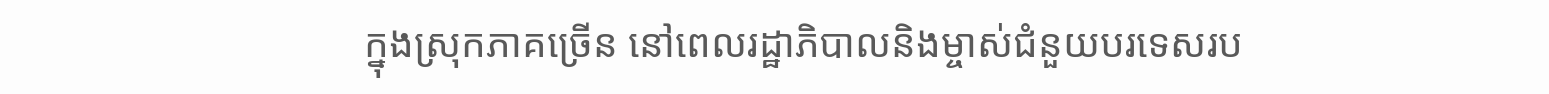ក្នុងស្រុកភាគច្រើន នៅពេលរដ្ឋាភិបាលនិងម្ចាស់ជំនួយបរទេសរប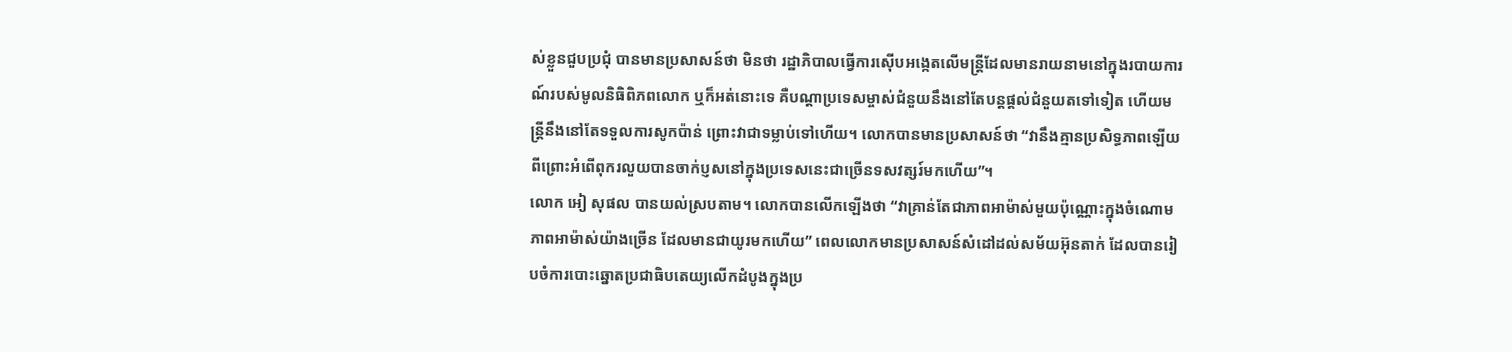ស់ខ្លួនជួបប្រជុំ បានមានប្រសាសន៍ថា មិនថា រដ្ឋាភិបាលធ្វើការស៊ើបអង្កេតលើមន្ត្រីដែលមានរាយនាមនៅក្នុងរបាយការណ៍របស់មូលនិធិពិភពលោក ឬក៏អត់នោះទេ គឺបណ្ដាប្រទេសម្ចាស់ជំនួយនឹងនៅតែបន្តផ្ដល់ជំនួយតទៅទៀត ហើយមន្ត្រីនឹងនៅតែទទួលការសូកប៉ាន់ ព្រោះវាជាទម្លាប់ទៅហើយ។ លោកបានមានប្រសាសន៍ថា “វានឹងគ្មានប្រសិទ្ធភាពឡើយ ពីព្រោះអំពើពុករលួយបានចាក់ប្ញសនៅក្នុងប្រទេសនេះជាច្រើនទសវត្សរ៍មកហើយ”។
លោក អៀ សុផល បានយល់ស្របតាម។ លោកបានលើកឡើងថា “វាគ្រាន់តែជាភាពអាម៉ាស់មួយប៉ុណ្ណោះក្នុងចំណោមភាពអាម៉ាស់យ៉ាងច្រើន ដែលមានជាយូរមកហើយ” ពេលលោកមានប្រសាសន៍សំដៅដល់សម័យអ៊ុនតាក់ ដែលបានរៀបចំការបោះឆ្នោតប្រជាធិបតេយ្យលើកដំបូងក្នុងប្រ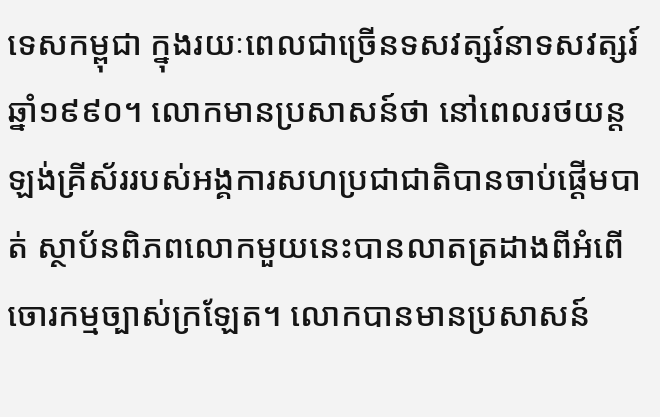ទេសកម្ពុជា ក្នុងរយៈពេលជាច្រើនទសវត្សរ៍នាទសវត្សរ៍ឆ្នាំ១៩៩០។ លោកមានប្រសាសន៍ថា នៅពេលរថយន្តឡង់គ្រីស័ររបស់អង្គការសហប្រជាជាតិបានចាប់ផ្ដើមបាត់ ស្ថាប័នពិភពលោកមួយនេះបានលាតត្រដាងពីអំពើចោរកម្មច្បាស់ក្រឡែត។ លោកបានមានប្រសាសន៍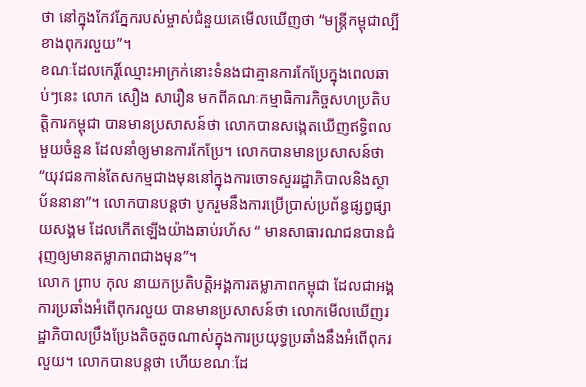ថា នៅក្នុងកែវភ្នែករបស់ម្ចាស់ជំនួយគេមើលឃើញថា “មន្ត្រីកម្ពុជាល្បីខាងពុករលួយ”។
ខណៈដែលកេរ្តិ៍ឈ្មោះអាក្រក់នោះទំនងជាគ្មានការកែប្រែក្នុងពេលឆាប់ៗនេះ លោក សឿង សារឿន មកពីគណៈកម្មាធិការកិច្ចសហប្រតិបត្តិការកម្ពុជា បានមានប្រសាសន៍ថា លោកបានសង្កេតឃើញឥទ្ធិពលមួយចំនួន ដែលនាំឲ្យមានការកែប្រែ។ លោកបានមានប្រសាសន៍ថា “យុវជនកាន់តែសកម្មជាងមុននៅក្នុងការចោទសួររដ្ឋាភិបាលនិងស្ថាប័ននានា”។ លោកបានបន្តថា បូករួមនឹងការប្រើប្រាស់ប្រព័ន្ធផ្សព្វផ្សាយសង្គម ដែលកើតឡើងយ៉ាងឆាប់រហ័ស “ មានសាធារណជនបានជំរុញឲ្យមានតម្លាភាពជាងមុន”។
លោក ព្រាប កុល នាយកប្រតិបត្តិអង្គការតម្លាភាពកម្ពុជា ដែលជាអង្គការប្រឆាំងអំពើពុករលួយ បានមានប្រសាសន៍ថា លោកមើលឃើញរដ្ឋាភិបាលប្រឹងប្រែងតិចតួចណាស់ក្នុងការប្រយុទ្ធប្រឆាំងនឹងអំពើពុករលួយ។ លោកបានបន្តថា ហើយខណៈដែ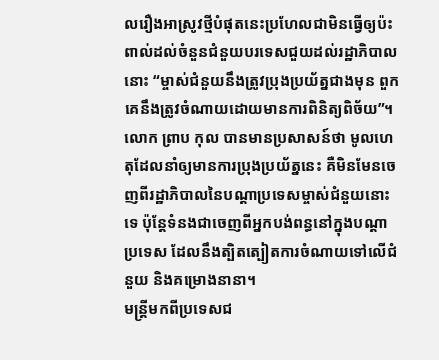លរឿងអាស្រូវថ្មីបំផុតនេះប្រហែលជាមិនធ្វើឲ្យប៉ះពាល់ដល់ចំនួនជំនួយបរទេសជួយដល់រដ្ឋាភិបាលនោះ “ម្ចាស់ជំនួយនឹងត្រូវប្រុងប្រយ័ត្នជាងមុន ពួកគេនឹងត្រូវចំណាយដោយមានការពិនិត្យពិច័យ”។
លោក ព្រាប កុល បានមានប្រសាសន៍ថា មូលហេតុដែលនាំឲ្យមានការប្រុងប្រយ័ត្ននេះ គឺមិនមែនចេញពីរដ្ឋាភិបាលនៃបណ្ដាប្រទេសម្ចាស់ជំនួយនោះទេ ប៉ុន្តែទំនងជាចេញពីអ្នកបង់ពន្ធនៅក្នុងបណ្ដាប្រទេស ដែលនឹងត្បិតត្បៀតការចំណាយទៅលើជំនួយ និងគម្រោងនានា។
មន្ត្រីមកពីប្រទេសជ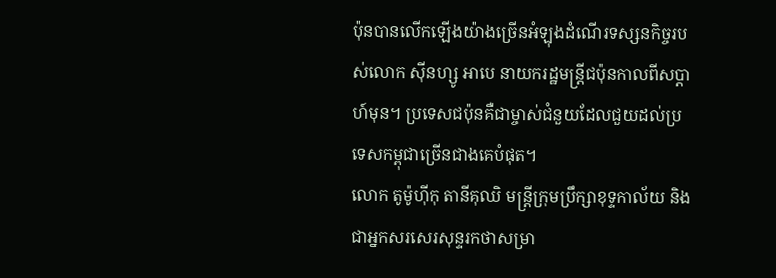ប៉ុនបានលើកឡើងយ៉ាងច្រើនអំឡុងដំណើរទស្សនកិច្ចរបស់លោក ស៊ីនហ្សូ អាបេ នាយករដ្ឋមន្ត្រីជប៉ុនកាលពីសប្ដាហ៍មុន។ ប្រទេសជប៉ុនគឺជាម្ចាស់ជំនួយដែលជួយដល់ប្រទេសកម្ពុជាច្រើនជាងគេបំផុត។
លោក តូម៉ូហ៊ីកុ តានីគុឈិ មន្ត្រីក្រុមប្រឹក្សាខុទ្ទកាល័យ និងជាអ្នកសរសេរសុន្ទរកថាសម្រា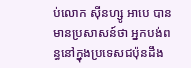ប់លោក ស៊ីនហ្សូ អាបេ បានមានប្រសាសន៍ថា អ្នកបង់ពន្ធនៅក្នុងប្រទេសជប៉ុនដឹង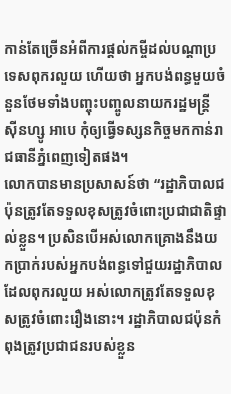កាន់តែច្រើនអំពីការផ្ដល់កម្ចីដល់បណ្ដាប្រទេសពុករលួយ ហើយថា អ្នកបង់ពន្ធមួយចំនួនថែមទាំងបញ្ចុះបញ្ចូលនាយករដ្ឋមន្ត្រី ស៊ីនហ្សូ អាបេ កុំឲ្យធ្វើទស្សនកិច្ចមកកាន់រាជធានីភ្នំពេញទៀតផង។
លោកបានមានប្រសាសន៍ថា “រដ្ឋាភិបាលជប៉ុនត្រូវតែទទួលខុសត្រូវចំពោះប្រជាជាតិផ្ទាល់ខ្លួន។ ប្រសិនបើអស់លោកគ្រោងនឹងយកប្រាក់របស់អ្នកបង់ពន្ធទៅជួយរដ្ឋាភិបាលដែលពុករលួយ អស់លោកត្រូវតែទទួលខុសត្រូវចំពោះរឿងនោះ។ រដ្ឋាភិបាលជប៉ុនកំពុងត្រូវប្រជាជនរបស់ខ្លួន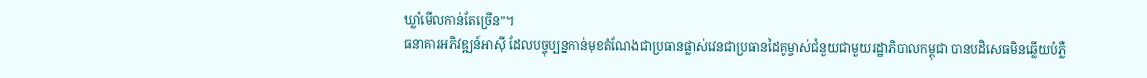ឃ្លាំមើលកាន់តែច្រើន”។
ធនាគារអភិវឌ្ឍន៍អាស៊ី ដែលបច្ចុប្បន្នកាន់មុខតំណែងជាប្រធានផ្លាស់វេនជាប្រធានដៃគូម្ចាស់ជំនួយជាមួយរដ្ឋាភិបាលកម្ពុជា បានបដិសេធមិនឆ្លើយបំភ្លឺ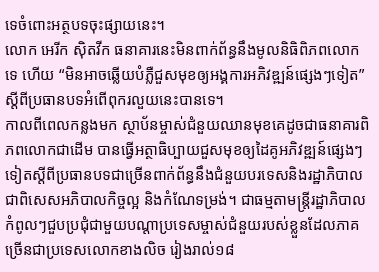ទេចំពោះអត្ថបទចុះផ្សាយនេះ។
លោក អេរីក ស៊ិតវីក ធនាគារនេះមិនពាក់ព័ន្ធនឹងមូលនិធិពិភពលោកទេ ហើយ “មិនអាចឆ្លើយបំភ្លឺជួសមុខឲ្យអង្គការអភិវឌ្ឍន៍ផ្សេងៗទៀត” ស្ដីពីប្រធានបទអំពើពុករលួយនេះបានទេ។
កាលពីពេលកន្លងមក ស្ថាប័នម្ចាស់ជំនួយឈានមុខគេដូចជាធនាគារពិភពលោកជាដើម បានធ្វើអត្ថាធិប្បាយជួសមុខឲ្យដៃគូអភិវឌ្ឍន៍ផ្សេងៗទៀតស្ដីពីប្រធានបទជាច្រើនពាក់ព័ន្ធនឹងជំនួយបរទេសនិងរដ្ឋាភិបាល ជាពិសេសអភិបាលកិច្ចល្អ និងកំណែទម្រង់។ ជាធម្មតាមន្ត្រីរដ្ឋាភិបាលកំពូលៗជួបប្រជុំជាមួយបណ្ដាប្រទេសម្ចាស់ជំនួយរបស់ខ្លួនដែលភាគច្រើនជាប្រទេសលោកខាងលិច រៀងរាល់១៨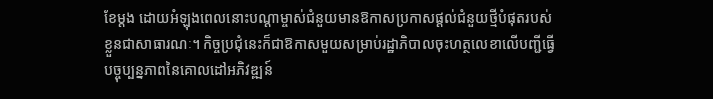ខែម្ដង ដោយអំឡុងពេលនោះបណ្ដាម្ចាស់ជំនួយមានឱកាសប្រកាសផ្ដល់ជំនួយថ្មីបំផុតរបស់ខ្លួនជាសាធារណៈ។ កិច្ចប្រជុំនេះក៏ជាឱកាសមួយសម្រាប់រដ្ឋាភិបាលចុះហត្ថលេខាលើបញ្ជីធ្វើបច្ចុប្បន្នភាពនៃគោលដៅអភិវឌ្ឍន៍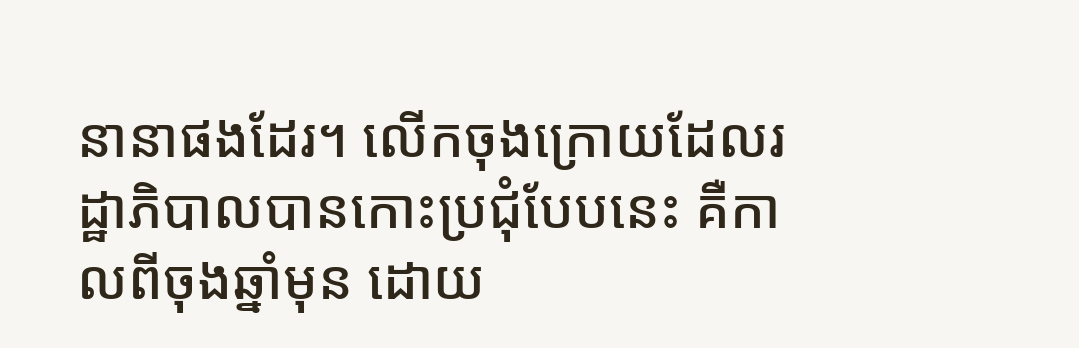នានាផងដែរ។ លើកចុងក្រោយដែលរដ្ឋាភិបាលបានកោះប្រជុំបែបនេះ គឺកាលពីចុងឆ្នាំមុន ដោយ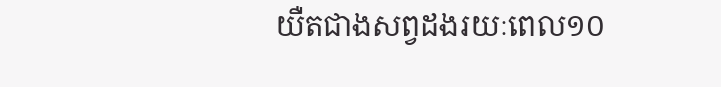យឺតជាងសព្វដងរយៈពេល១០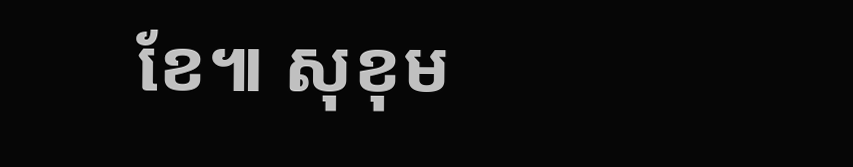ខែ៕ សុខុម